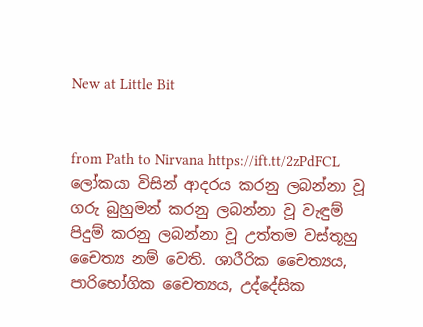New at Little Bit


from Path to Nirvana https://ift.tt/2zPdFCL
ලෝකයා විසින් ආදරය කරනු ලබන්නා වූ ගරු බුහුමන් කරනු ලබන්නා වූ වැඳුම් පිදුම් කරනු ලබන්නා වූ උත්තම වස්තූහු චෛත්‍ය නම් වෙති. ශාරීරික චෛත්‍යය, පාරිභෝගික චෛත්‍යය, උද්දේසික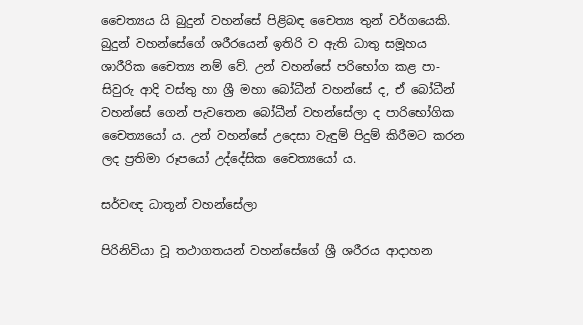චෛත්‍යය යි බුදුන් වහන්සේ පිළිබඳ චෛත්‍ය තුන් වර්ගයෙකි. බුදුන් වහන්සේගේ ශරීරයෙන් ඉතිරි ව ඇති ධාතු සමූහය ශාරීරික චෛත්‍ය නම් වේ. උන් වහන්සේ පරිභෝග කළ පා-සිවුරු ආදි වස්තු හා ශ්‍රී මහා බෝධීන් වහන්සේ ද, ඒ බෝධීන් වහන්සේ ගෙන් පැවතෙන බෝධීන් වහන්සේලා ද පාරිභෝගික චෛත්‍යයෝ ය. උන් වහන්සේ උදෙසා වැඳුම් පිදුම් කිරීමට කරන ලද ප්‍ර‍තිමා රූපයෝ උද්දේසික චෛත්‍යයෝ ය.

සර්වඥ ධාතූන් වහන්සේලා

පිරිනිවියා වූ තථාගතයන් වහන්සේගේ ශ්‍රී ශරීරය ආදාහන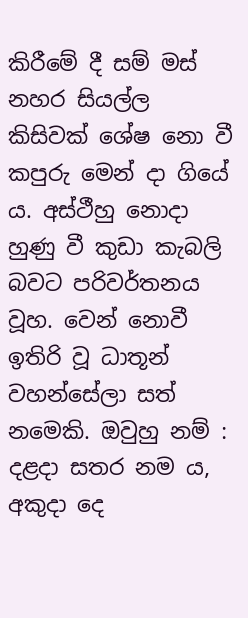කිරීමේ දී සම් මස් නහර සියල්ල කිසිවක් ශේෂ නො වී කපුරු මෙන් දා ගියේ ය. අස්ථීහු නොදා හුණු වී කුඩා කැබලි බවට පරිවර්තනය වූහ. වෙන් නොවී ඉතිරි වූ ධාතූන් වහන්සේලා සත් නමෙකි. ඔවුහු නම් : දළදා සතර නම ය, අකුදා දෙ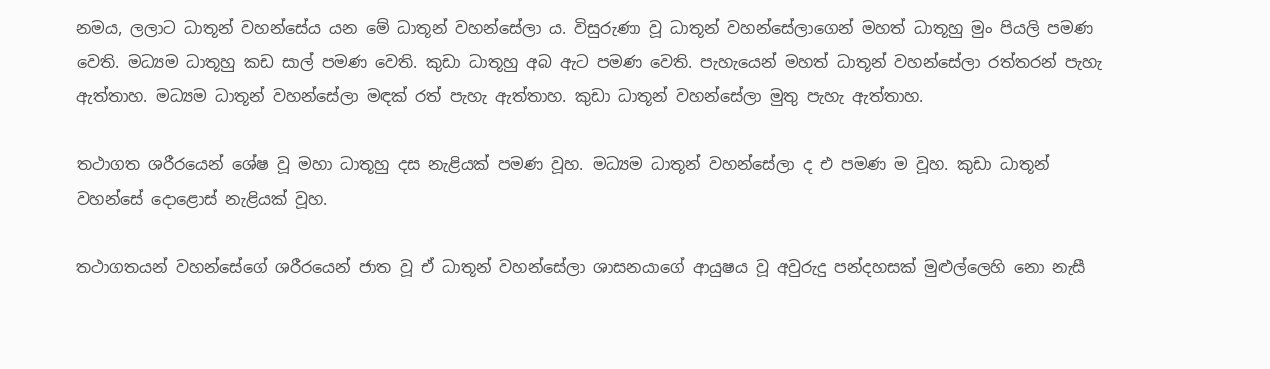නමය, ලලාට ධාතූන් වහන්සේය යන මේ ධාතූන් වහන්සේලා ය. විසුරුණා වූ ධාතූන් වහන්සේලාගෙන් මහත් ධාතූහු මුං පියලි පමණ වෙති. මධ්‍යම ධාතූහු කඩ සාල් පමණ වෙති. කුඩා ධාතූහු අබ ඇට පමණ වෙති. පැහැයෙන් මහත් ධාතූන් වහන්සේලා රත්තරන් පැහැ ඇත්තාහ. මධ්‍යම ධාතූන් වහන්සේලා මඳක් රත් පැහැ ඇත්තාහ. කුඩා ධාතූන් වහන්සේලා මුතු පැහැ ඇත්තාහ.

තථාගත ශරීරයෙන් ශේෂ වූ මහා ධාතූහු දස නැළියක් පමණ වූහ. මධ්‍යම ධාතූන් වහන්සේලා ද එ පමණ ම වූහ. කුඩා ධාතූන් වහන්සේ දොළොස් නැළියක් වූහ.

තථාගතයන් වහන්සේගේ ශරීරයෙන් ජාත වූ ඒ ධාතූන් වහන්සේලා ශාසනයාගේ ආයුෂය වූ අවුරුදු පන්දහසක් මුළුල්ලෙහි නො නැසී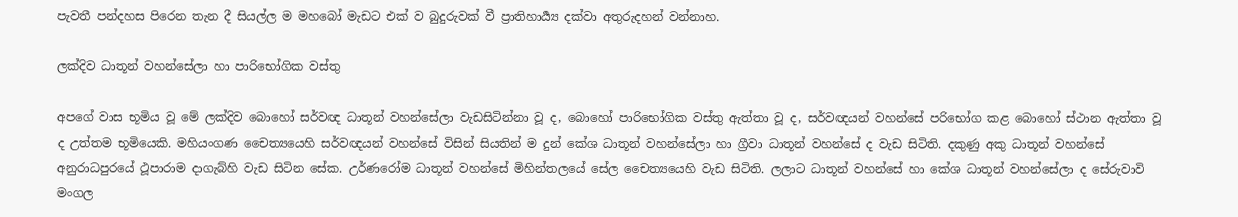පැවතී පන්දහස පිරෙන තැන දී සියල්ල ම මහබෝ මැඩට එක් ව බුදුරුවක් වී ප්‍රාතිහාර්‍ය්‍ය දක්වා අතුරුදහන් වන්නාහ.

ලක්දිව ධාතූන් වහන්සේලා හා පාරිභෝගික වස්තු

අපගේ වාස භූමිය වූ මේ ලක්දිව බොහෝ සර්වඥ ධාතූන් වහන්සේලා වැඩසිටින්නා වූ ද, බොහෝ පාරිභෝගික වස්තු ඇත්තා වූ ද, සර්වඥයන් වහන්සේ පරිභෝග කළ බොහෝ ස්ථාන ඇත්තා වූ ද උත්තම භූමියෙකි. මහියංගණ චෛත්‍යයෙහි සර්වඥයන් වහන්සේ විසින් සියතින් ම දුන් කේශ ධාතූන් වහන්සේලා හා ග්‍රීවා ධාතූන් වහන්සේ ද වැඩ සිටිති. දකුණු අකු ධාතූන් වහන්සේ අනුරාධපුරයේ ථූපාරාම දාගැබ්හි වැඩ සිටින සේක. උර්ණරෝම ධාතූන් වහන්සේ මිහින්තලයේ සේල චෛත්‍යයෙහි වැඩ සිටිති. ලලාට ධාතූන් වහන්සේ හා කේශ ධාතූන් වහන්සේලා ද සේරුවාවි මංගල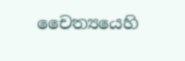චෛත්‍යයෙහි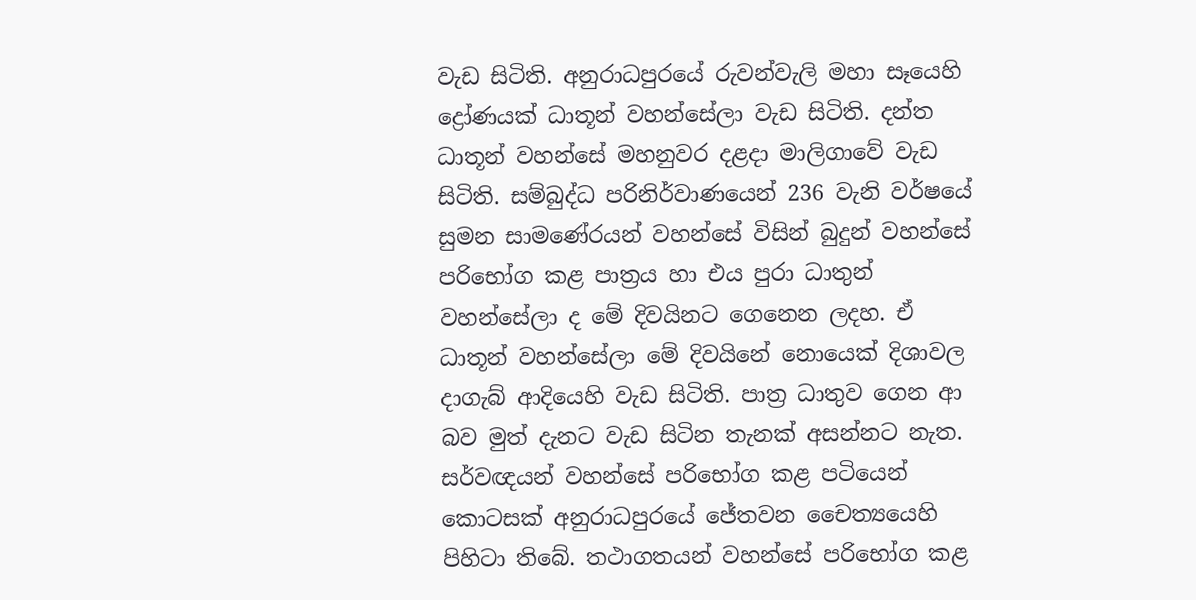වැඩ සිටිති. අනුරාධපුරයේ රුවන්වැලි මහා සෑයෙහි ද්‍රෝණයක් ධාතූන් වහන්සේලා වැඩ සිටිති. දන්ත ධාතූන් වහන්සේ මහනුවර දළදා මාලිගාවේ වැඩ සිටිති. සම්බුද්ධ පරිනිර්වාණයෙන් 236 වැනි වර්ෂයේ සුමන සාමණේරයන් වහන්සේ විසින් බුදුන් වහන්සේ පරිභෝග කළ පාත්‍ර‍ය හා එය පුරා ධාතුන් වහන්සේලා ද මේ දිවයිනට ගෙනෙන ලදහ. ඒ ධාතූන් වහන්සේලා මේ දිවයිනේ නොයෙක් දිශාවල දාගැබ් ආදියෙහි වැඩ සිටිති. පාත්‍ර‍ ධාතුව ගෙන ආ බව මුත් දැනට වැඩ සිටින තැනක් අසන්නට නැත. සර්වඥයන් වහන්සේ පරිභෝග කළ පටියෙන් කොටසක් අනුරාධපුරයේ ජේතවන චෛත්‍යයෙහි පිහිටා තිබේ. තථාගතයන් වහන්සේ පරිභෝග කළ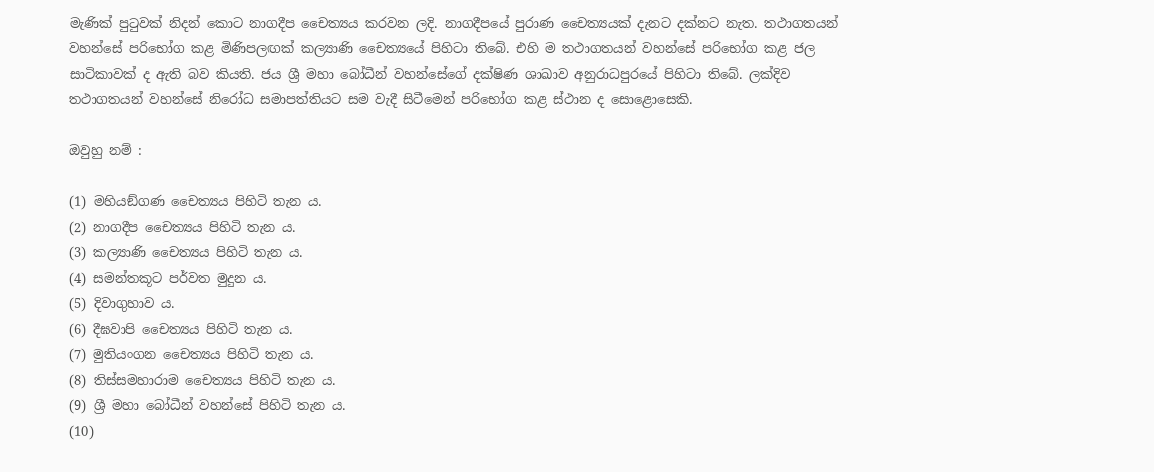මැණික් පුටුවක් නිදන් කොට නාගදීප චෛත්‍යය කරවන ලදි. නාගදීපයේ පුරාණ චෛත්‍යයක් දැනට දක්නට නැත. තථාගතයන් වහන්සේ පරිභෝග කළ මිණිපලඟක් කල්‍යාණි චෛත්‍යයේ පිහිටා තිබේ. එහි ම තථාගතයන් වහන්සේ පරිභෝග කළ ජල සාටිකාවක් ද ඇති බව කියති. ජය ශ්‍රී මහා බෝධීන් වහන්සේගේ දක්ෂිණ ශාඛාව අනුරාධපුරයේ පිහිටා තිබේ. ලක්දිව තථාගතයන් වහන්සේ නිරෝධ සමාපත්තියට සම වැදී සිටීමෙන් පරිභෝග කළ ස්ථාන ද සොළොසෙකි.

ඔවුහු නම් :

(1) මහියඞ්ගණ චෛත්‍යය පිහිටි තැන ය.
(2) නාගදීප චෛත්‍යය පිහිටි තැන ය.
(3) කල්‍යාණි චෛත්‍යය පිහිටි තැන ය.
(4) සමන්තකූට පර්වත මුදුන ය.
(5) දිවාගුහාව ය.
(6) දීඝවාපි චෛත්‍යය පිහිටි තැන ය.
(7) මුතියංගන චෛත්‍යය පිහිටි තැන ය.
(8) තිස්සමහාරාම චෛත්‍යය පිහිටි තැන ය.
(9) ශ්‍රී මහා බෝධීන් වහන්සේ පිහිටි තැන ය.
(10)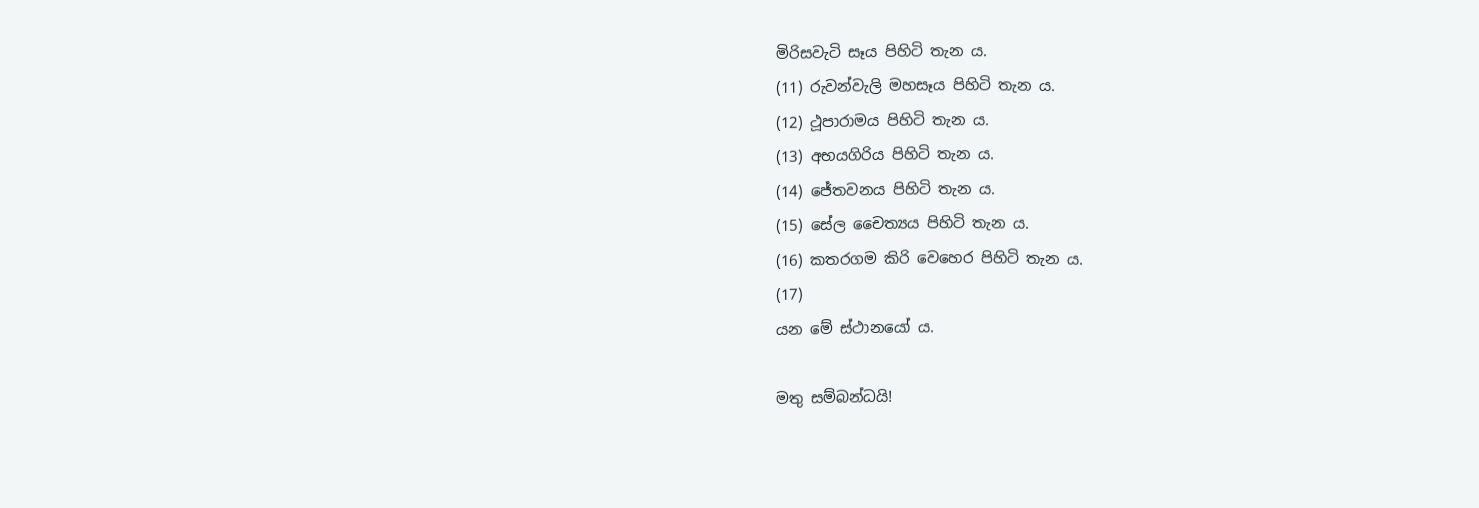මිරිසවැටි සෑය පිහිටි තැන ය.
(11) රුවන්වැලි මහසෑය පිහිටි තැන ය.
(12) ථූපාරාමය පිහිටි තැන ය.
(13) අභයගිරිය පිහිටි තැන ය.
(14) ජේතවනය පිහිටි තැන ය.
(15) සේල චෛත්‍යය පිහිටි තැන ය.
(16) කතරගම කිරි වෙහෙර පිහිටි තැන ය.
(17)
යන මේ ස්ථානයෝ ය.

මතු සම්බන්ධයි!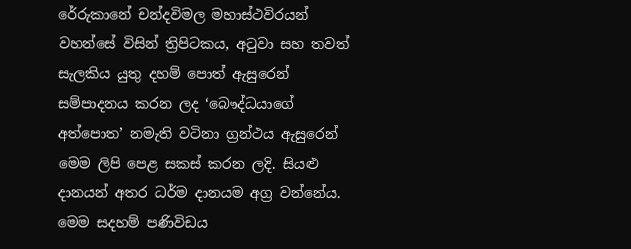රේරුකානේ චන්දවිමල මහාස්ථවිරයන් වහන්සේ විසින් ත්‍රිපිටකය, අටුවා සහ තවත් සැලකිය යුතු දහම් පොත් ඇසුරෙන් සම්පාදනය කරන ලද ‘බෞද්ධයාගේ අත්පොත’ නමැති වටිනා ග්‍රන්ථය ඇසුරෙන් මෙම ලිපි පෙළ සකස් කරන ලදි. සියළු දානයන් අතර ධර්ම දානයම අග්‍ර වන්නේය. මෙම සදහම් පණිවිඩය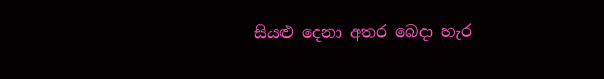සියළු දෙනා අතර බෙදා හැර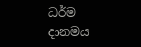ධර්ම දානමය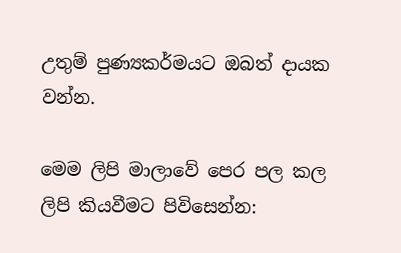උතුම් පුණ්‍යකර්මයට ඔබත් දායක වන්න.

මෙම ලිපි මාලාවේ පෙර පල කල ලිපි කියවීමට පිවිසෙන්න: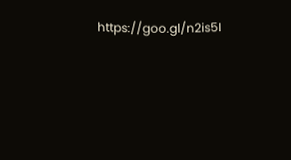https://goo.gl/n2is5I